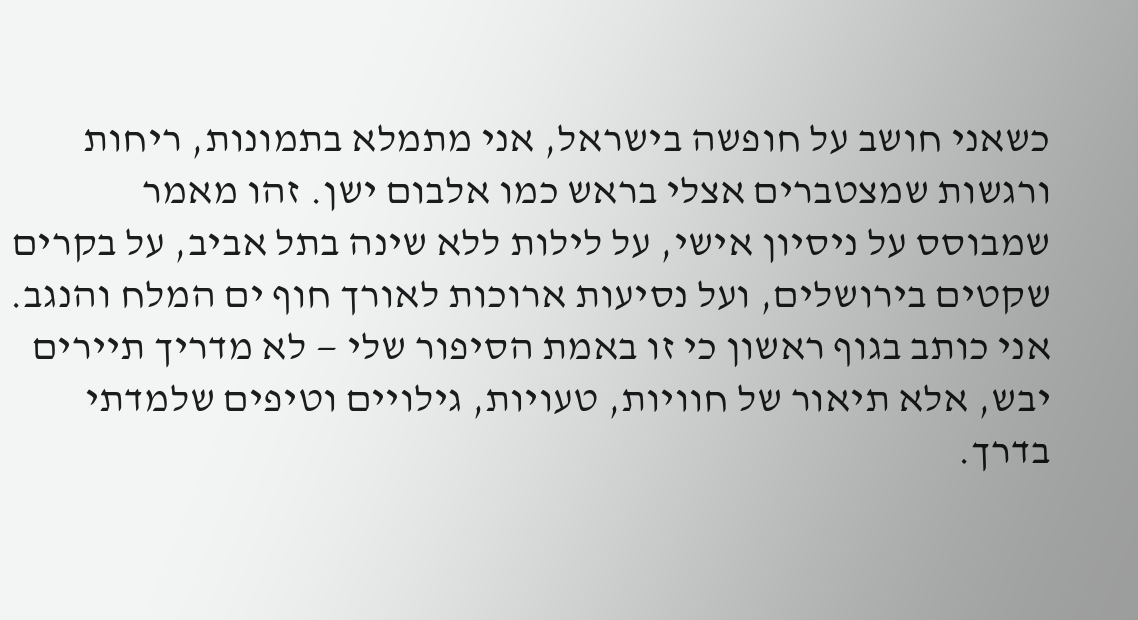כשאני חושב על חופשה בישראל, אני מתמלא בתמונות, ריחות ורגשות שמצטברים אצלי בראש כמו אלבום ישן. זהו מאמר שמבוסס על ניסיון אישי, על לילות ללא שינה בתל אביב, על בקרים שקטים בירושלים, ועל נסיעות ארוכות לאורך חוף ים המלח והנגב. אני כותב בגוף ראשון כי זו באמת הסיפור שלי — לא מדריך תיירים יבש, אלא תיאור של חוויות, טעויות, גילויים וטיפים שלמדתי בדרך.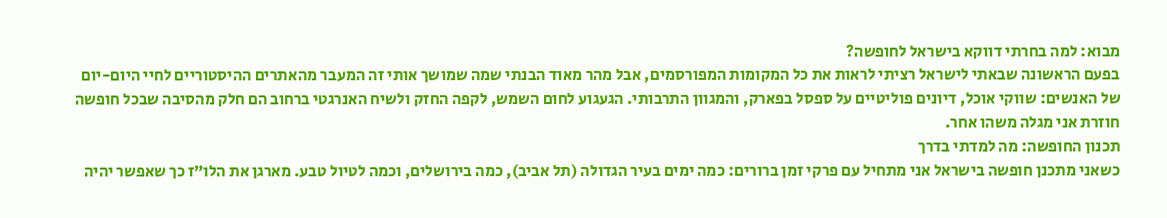מבוא: למה בחרתי דווקא בישראל לחופשה?
בפעם הראשונה שבאתי לישראל רציתי לראות את כל המקומות המפורסמים, אבל מהר מאוד הבנתי שמה שמושך אותי זה המעבר מהאתרים ההיסטוריים לחיי היום-יום של האנשים: שווקי אוכל, דיונים פוליטיים על ספסל בפארק, והמגוון התרבותי. הגעגוע לחום השמש, לקפה החזק ולשיח האנרגטי ברחוב הם חלק מהסיבה שבכל חופשה חוזרת אני מגלה משהו אחר.
תכנון החופשה: מה למדתי בדרך
כשאני מתכנן חופשה בישראל אני מתחיל עם פרקי זמן ברורים: כמה ימים בעיר הגדולה (תל אביב), כמה בירושלים, וכמה לטיול טבע. מארגן את הלו”ז כך שאפשר יהיה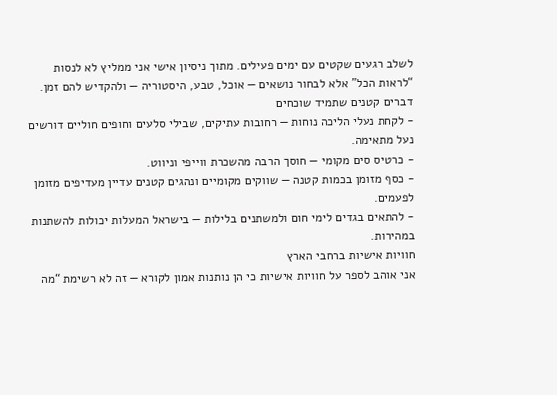לשלב רגעים שקטים עם ימים פעילים. מתוך ניסיון אישי אני ממליץ לא לנסות “לראות הכל” אלא לבחור נושאים — אוכל, טבע, היסטוריה — ולהקדיש להם זמן.
דברים קטנים שתמיד שוכחים
- לקחת נעלי הליכה נוחות — רחובות עתיקים, שבילי סלעים וחופים חוליים דורשים נעל מתאימה.
- כרטיס סים מקומי — חוסך הרבה מהשכרת ווייפי וניווט.
- כסף מזומן בכמות קטנה — שווקים מקומיים ונהגים קטנים עדיין מעדיפים מזומן לפעמים.
- להתאים בגדים לימי חום ולמשתנים בלילות — בישראל המעלות יכולות להשתנות במהירות.
חוויות אישיות ברחבי הארץ
אני אוהב לספר על חוויות אישיות כי הן נותנות אמון לקורא — זה לא רשימת “מה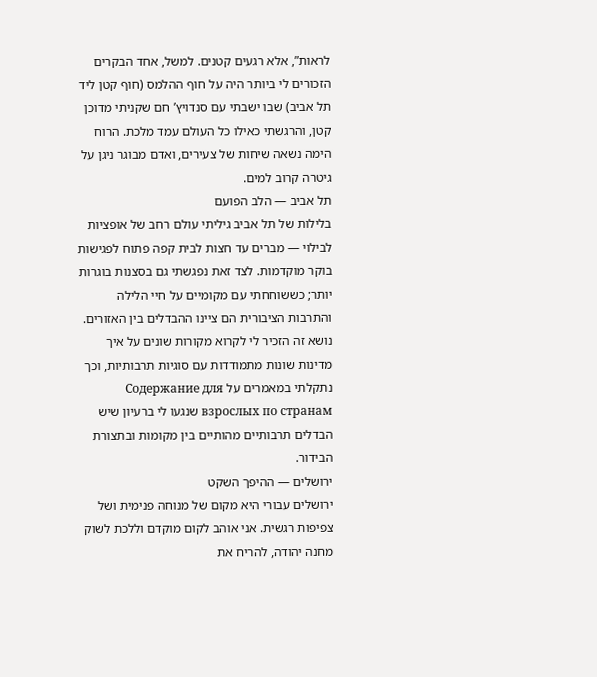לראות”, אלא רגעים קטנים. למשל, אחד הבקרים הזכורים לי ביותר היה על חוף ההלמס (חוף קטן ליד תל אביב) שבו ישבתי עם סנדויץ’ חם שקניתי מדוכן קטן, והרגשתי כאילו כל העולם עמד מלכת. הרוח הימה נשאה שיחות של צעירים, ואדם מבוגר ניגן על גיטרה קרוב למים.
תל אביב — הלב הפועם
בלילות של תל אביב גיליתי עולם רחב של אופציות לבילוי — מברים עד חצות לבית קפה פתוח לפגישות בוקר מוקדמות. לצד זאת נפגשתי גם בסצנות בוגרות יותר; כששוחחתי עם מקומיים על חיי הלילה והתרבות הציבורית הם ציינו ההבדלים בין האזורים. נושא זה הזכיר לי לקרוא מקורות שונים על איך מדינות שונות מתמודדות עם סוגיות תרבותיות, וכך נתקלתי במאמרים על Содержание для взрослых по странам שנגעו לי ברעיון שיש הבדלים תרבותיים מהותיים בין מקומות ובתצורת הבידור.
ירושלים — ההיפך השקט
ירושלים עבורי היא מקום של מנוחה פנימית ושל צפיפות רגשית. אני אוהב לקום מוקדם וללכת לשוק מחנה יהודה, להריח את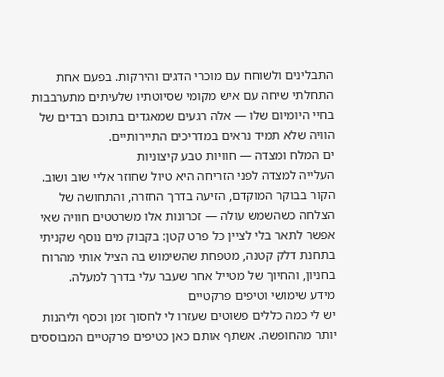התבלינים ולשוחח עם מוכרי הדגים והירקות. בפעם אחת התחלתי שיחה עם איש מקומי שסיוטתיו שלעיתים מתערבבות בחיי היומיום שלו — אלה רגעים שמאגדים בתוכם רבדים של הוויה שלא תמיד נראים במדריכים התיירותיים.
ים המלח ומצדה — חוויות טבע קיצוניות
העלייה למצדה לפני הזריחה היא טיול שחוזר אליי שוב ושוב. הקור בבוקר המוקדם, הזיעה בדרך החזרה, והתחושה של הצלחה כשהשמש עולה — זכרונות אלו משרטטים חוויה שאי אפשר לתאר בלי לציין כל פרט קטן: בקבוק מים נוסף שקניתי בתחנת דלק קטנה, מטפחת שהשימוש בה הציל אותי מהרוח בחניון, והחיוך של מטייל אחר שעבר עלי בדרך למעלה.
מידע שימושי וטיפים פרקטיים
יש לי כמה כללים פשוטים שעזרו לי לחסוך זמן וכסף וליהנות יותר מהחופשה. אשתף אותם כאן כטיפים פרקטיים המבוססים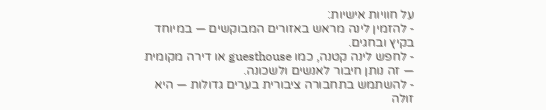על חוויות אישיות:
- להזמין לינה מראש באזורים המבוקשים — במיוחד בקיץ ובחגים.
- לחפש לינה קטנה, כמו guesthouse או דירה מקומית — זה נותן חיבור לאנשים ולשכונה.
- להשתמש בתחבורה ציבורית בערים גדולות — היא זולה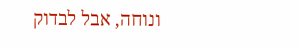ונוחה, אבל לבדוק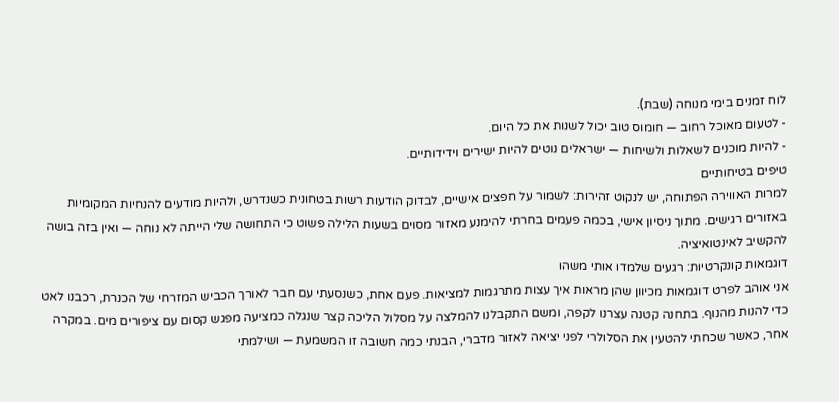לוח זמנים בימי מנוחה (שבת).
- לטעום מאוכל רחוב — חומוס טוב יכול לשנות את כל היום.
- להיות מוכנים לשאלות ולשיחות — ישראלים נוטים להיות ישירים וידידותיים.
טיפים בטיחותיים
למרות האווירה הפתוחה, יש לנקוט זהירות: לשמור על חפצים אישיים, לבדוק הודעות רשות בטחונית כשנדרש, ולהיות מודעים להנחיות המקומיות באזורים רגישים. מתוך ניסיון אישי, בכמה פעמים בחרתי להימנע מאזור מסוים בשעות הלילה פשוט כי התחושה שלי הייתה לא נוחה — ואין בזה בושה להקשיב לאינטואיציה.
דוגמאות קונקרטיות: רגעים שלמדו אותי משהו
אני אוהב לפרט דוגמאות מכיוון שהן מראות איך עצות מתרגמות למציאות. פעם אחת, כשנסעתי עם חבר לאורך הכביש המזרחי של הכנרת, רכבנו לאט כדי להנות מהנוף. בתחנה קטנה עצרנו לקפה, ומשם התקבלנו להמלצה על מסלול הליכה קצר שנגלה כמציעה מפגש קסום עם ציפורים מים. במקרה אחר, כאשר שכחתי להטעין את הסלולרי לפני יציאה לאזור מדברי, הבנתי כמה חשובה זו המשמעת — ושילמתי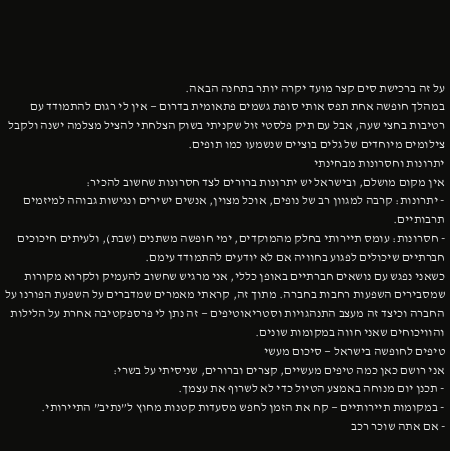על זה ברכישת סים קצר מועד יקרה יותר בתחנה הבאה.
במהלך חופשה אחת תפס אותי סופת גשמים פתאומית בדרום — אין לי רגום להתמודד עם רטיבות בחצי שעה, אבל עם תיק פלסטי זול שקניתי בשוק הצלחתי להציל מצלמה ישנה ולקבל צילומים מיוחדים של גלים בוציים שנשמעו כמו תופים.
יתרונות וחסרונות מבחינתי
אין מקום מושלם, ובישראל יש יתרונות ברורים לצד חסרונות שחשוב להכיר:
- יתרונות: קרבה למגוון רב של נופים, אוכל מצוין, אנשים ישירים ונגישות גבוהה למיזמים תרבותיים.
- חסרונות: עומס תיירותי בחלק מהמוקדים, ימי חופשה משתנים (שבת), ולעיתים חיכוכים חברתיים שיכולים לפגוע בחוויה אם לא יודעים להתמודד עימם.
כשאני נפגש עם נושאים חברתיים באופן כללי, אני מרגיש שחשוב להעמיק ולקרוא מקורות שמסבירים השפעות רחבות בחברה. מתוך זה, קראתי מאמרים שמדברים על השפעת הפורנו על החברה וכיצד זה מעצב התנהגויות וסטריאוטיפים — זה נתן לי פרספקטיבה אחרת על הלילות והוויכוחים שאני חווה במקומות שונים.
טיפים לחופשה בישראל — סיכום מעשי
אני רושם כאן כמה טיפים מעשיים, קצרים וברורים, שניסיתי על בשרי:
- תכנן יום מנוחה באמצע הטיול כדי לא לשרוף את עצמך.
- במקומות תיירותיים — קח את הזמן לחפש מסעדות קטנות מחוץ ל”נתיב” התיירותי.
- אם אתה שוכר רכב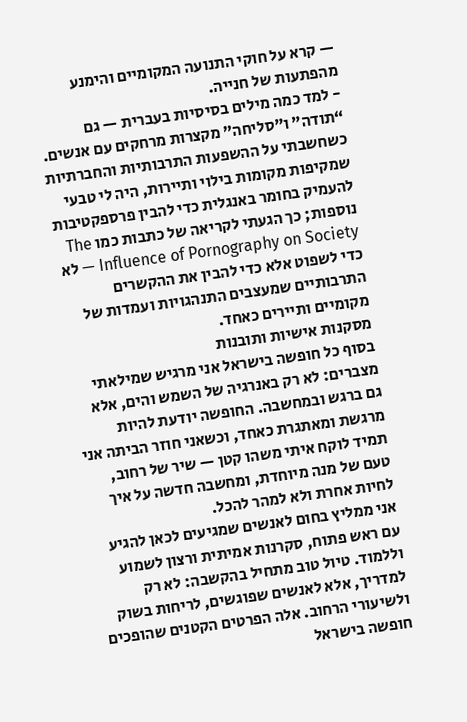— קרא על חוקי התנועה המקומיים והימנע מהפתעות של חנייה.
- למד כמה מילים בסיסיות בעברית — גם “תודה” ו”סליחה” מקצרות מרחקים עם אנשים.
כשחשבתי על ההשפעות התרבותיות והחברתיות שמקיפות מקומות בילוי ותיירות, היה לי טבעי להעמיק בחומר באנגלית כדי להבין פרספקטיבות נוספות; כך הגעתי לקריאה של כתבות כמו The Influence of Pornography on Society — לא כדי לשפוט אלא כדי להבין את ההקשרים התרבותיים שמעצבים התנהגויות ועמדות של מקומיים ותיירים כאחד.
מסקנות אישיות ותובנות
בסוף כל חופשה בישראל אני מרגיש שמילאתי מצברים: לא רק באנרגיה של השמש והים, אלא גם ברגש ובמחשבה. החופשה יודעת להיות מרגשת ומאתגרת כאחד, וכשאני חוזר הביתה אני תמיד לוקח איתי משהו קטן — שיר של רחוב, טעם של מנה מיוחדת, ומחשבה חדשה על איך לחיות אחרת ולא למהר להכל.
אני ממליץ בחום לאנשים שמגיעים לכאן להגיע עם ראש פתוח, סקרנות אמיתית ורצון לשמוע וללמוד. טיול טוב מתחיל בהקשבה: לא רק למדריך, אלא לאנשים שפוגשים, לריחות בשוק ולשיעורי הרחוב. אלה הפרטים הקטנים שהופכים חופשה בישראל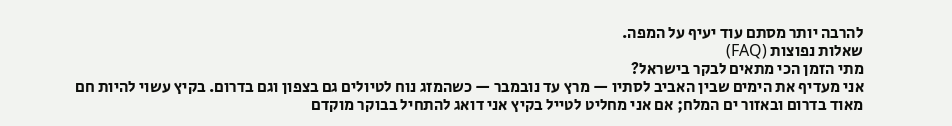להרבה יותר מסתם עוד יעיף על המפה.
שאלות נפוצות (FAQ)
מתי הזמן הכי מתאים לבקר בישראל?
אני מעדיף את הימים שבין האביב לסתיו — מרץ עד נובמבר — כשהמזג נוח לטיולים גם בצפון וגם בדרום. בקיץ עשוי להיות חם מאוד בדרום ובאזור ים המלח; אם אני מחליט לטייל בקיץ אני דואג להתחיל בבוקר מוקדם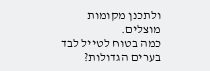ולתכנן מקומות מוצלים.
כמה בטוח לטייל לבד בערים הגדולות?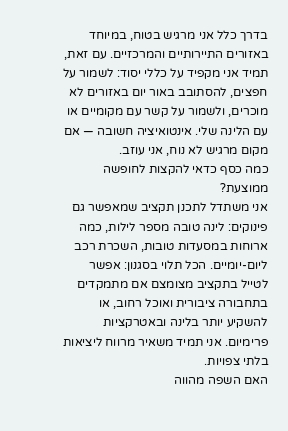בדרך כלל אני מרגיש בטוח, במיוחד באזורים התיירותיים והמרכזיים. עם זאת, תמיד אני מקפיד על כללי יסוד: לשמור על חפצים, להסתובב באור יום באזורים לא מוכרים, ולשמור על קשר עם מקומיים או עם הלינה שלי. אינטואיציה חשובה — אם מקום מרגיש לא נוח, אני עוזב.
כמה כסף כדאי להקצות לחופשה ממוצעת?
אני משתדל לתכנן תקציב שמאפשר גם פינוקים: לינה טובה מספר לילות, כמה ארוחות במסעדות טובות, השכרת רכב ליום-יומיים. הכל תלוי בסגנון: אפשר לטייל בתקציב מצומצם אם מתמקדים בתחבורה ציבורית ואוכל רחוב, או להשקיע יותר בלינה ובאטרקציות פרימיום. אני תמיד משאיר מרווח ליציאות בלתי צפויות.
האם השפה מהווה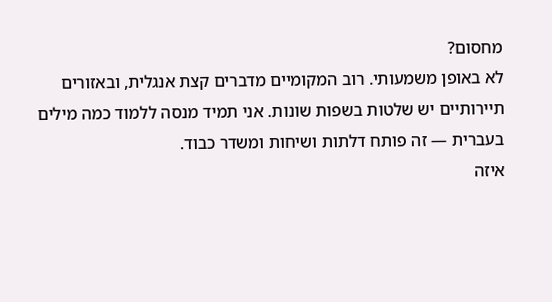מחסום?
לא באופן משמעותי. רוב המקומיים מדברים קצת אנגלית, ובאזורים תיירותיים יש שלטות בשפות שונות. אני תמיד מנסה ללמוד כמה מילים בעברית — זה פותח דלתות ושיחות ומשדר כבוד.
איזה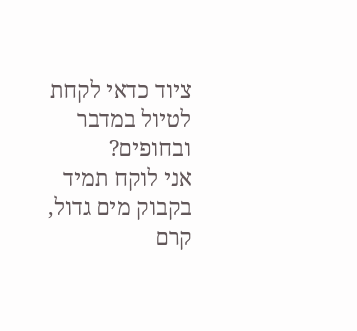ציוד כדאי לקחת לטיול במדבר ובחופים?
אני לוקח תמיד בקבוק מים גדול, קרם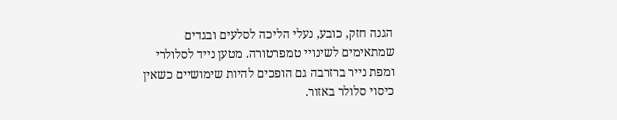הגנה חזק, כובע, נעלי הליכה לסלעים ובגדים שמתאימים לשינויי טמפרטורה. מטען נייד לסלולרי ומפת נייר ברזרבה גם הופכים להיות שימושיים כשאין כיסוי סלולר באזור.